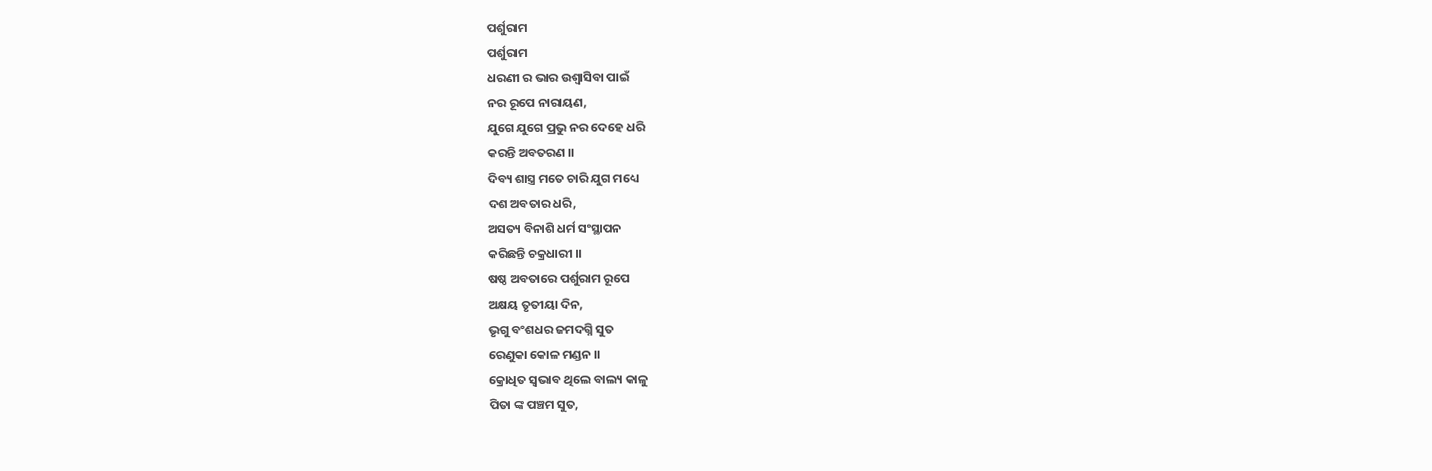ପର୍ଶୁରାମ
ପର୍ଶୁରାମ
ଧରଣୀ ର ଭାର ଉଶ୍ୱାସିବା ପାଇଁ
ନର ରୂପେ ନାରାୟଣ,
ଯୁଗେ ଯୁଗେ ପ୍ରଭୁ ନର ଦେହେ ଧରି
କରନ୍ତି ଅବତରଣ ।।
ଦିବ୍ୟ ଶାସ୍ତ୍ର ମତେ ଚାରି ଯୁଗ ମଧ୍ୟେ
ଦଶ ଅବତାର ଧରି,
ଅସତ୍ୟ ବିନାଶି ଧର୍ମ ସଂସ୍ଥାପନ
କରିଛନ୍ତି ଚକ୍ରଧାରୀ ।।
ଷଷ୍ଠ ଅବତାରେ ପର୍ଶୁରାମ ରୂପେ
ଅକ୍ଷୟ ତୃତୀୟା ଦିନ,
ଭୃଗୁ ବଂଶଧର ଜମଦଗ୍ନି ସୁତ
ରେଣୁକା କୋଳ ମଣ୍ଡନ ।।
କ୍ରୋଧିତ ସ୍ଵଭାବ ଥିଲେ ବାଲ୍ୟ କାଳୁ
ପିତା ଙ୍କ ପଞ୍ଚମ ସୁତ,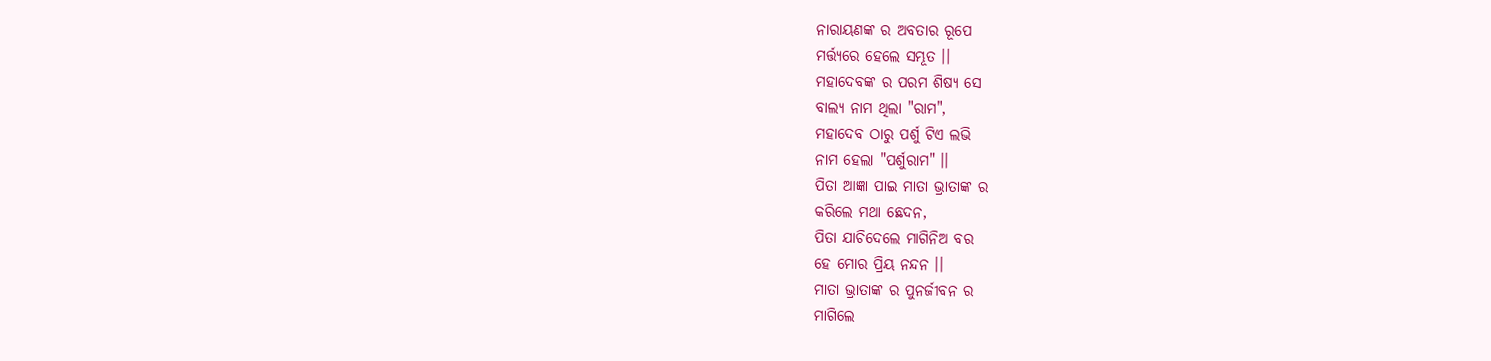ନାରାୟଣଙ୍କ ର ଅବତାର ରୂପେ
ମର୍ତ୍ତ୍ୟରେ ହେଲେ ସମ୍ଭୂତ ।।
ମହାଦେବଙ୍କ ର ପରମ ଶିଷ୍ୟ ସେ
ବାଲ୍ୟ ନାମ ଥିଲା "ରାମ",
ମହାଦେବ ଠାରୁ ପର୍ଶୁ ଟିଏ ଲଭି
ନାମ ହେଲା "ପର୍ଶୁରାମ" ।।
ପିତା ଆଜ୍ଞା ପାଇ ମାତା ଭ୍ରାତାଙ୍କ ର
କରିଲେ ମଥା ଛେଦନ,
ପିତା ଯାଚିଦେଲେ ମାଗିନିଅ ବର
ହେ ମୋର ପ୍ରିୟ ନନ୍ଦନ ।।
ମାତା ଭ୍ରାତାଙ୍କ ର ପୁନର୍ଜୀବନ ର
ମାଗିଲେ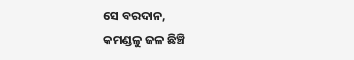ସେ ବରଦାନ,
କମଣ୍ଡଳୁ ଜଳ ଛିଞ୍ଚି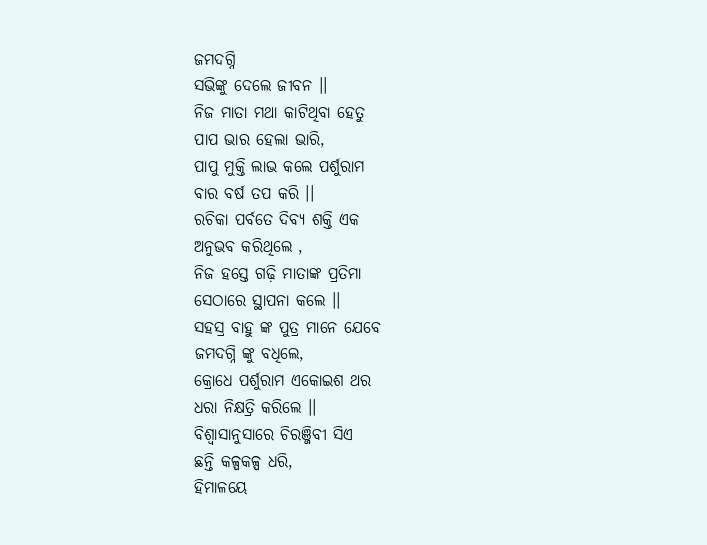ଜମଦଗ୍ନି
ସଭିଙ୍କୁ ଦେଲେ ଜୀବନ ।।
ନିଜ ମାତା ମଥା କାଟିଥିବା ହେତୁ
ପାପ ଭାର ହେଲା ଭାରି,
ପାପୁ ମୁକ୍ତି ଲାଭ କଲେ ପର୍ଶୁରାମ
ବାର ବର୍ଷ ତପ କରି ।।
ରଚିକା ପର୍ବତେ ଦିବ୍ୟ ଶକ୍ତି ଏକ
ଅନୁଭବ କରିଥିଲେ ,
ନିଜ ହସ୍ତେ ଗଢ଼ି ମାତାଙ୍କ ପ୍ରତିମା
ସେଠାରେ ସ୍ଥାପନା କଲେ ।।
ସହସ୍ର ବାହୁ ଙ୍କ ପୁତ୍ର ମାନେ ଯେବେ
ଜମଦଗ୍ନି ଙ୍କୁ ବଧିଲେ,
କ୍ରୋଧେ ପର୍ଶୁରାମ ଏକୋଇଶ ଥର
ଧରା ନିକ୍ଷତ୍ରି କରିଲେ ।।
ବିଶ୍ୱାସାନୁସାରେ ଚିରଞ୍ଜିବୀ ସିଏ
ଛନ୍ତି କଳ୍ପକଳ୍ପ ଧରି,
ହିମାଳୟେ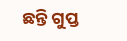ଛନ୍ତି ଗୁପ୍ତ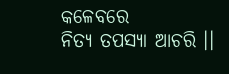କଳେବରେ
ନିତ୍ୟ ତପସ୍ୟା ଆଚରି ।।